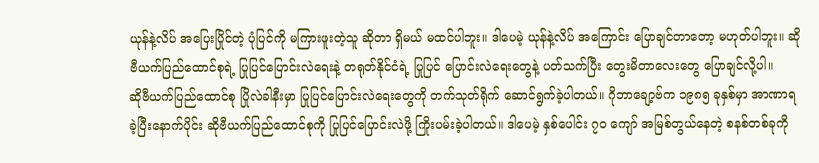ယုန်နဲ့လိပ် အပြေးပြိုင်တဲ့ ပုံပြင်ကို မကြားဖူးတဲ့သူ ဆိုတာ ရှိမယ် မထင်ပါဘူး။ ဒါပေမဲ့ ယုန်နဲ့လိပ် အကြောင်း ပြောချင်တာတော့ မဟုတ်ပါဘူး။ ဆိုဗီယက်ပြည်ထောင်စုရဲ့ ပြုပြင်ပြောင်းလဲရေးနဲ့ တရုတ်နိုင်ငံရဲ့ ပြုပြင် ပြောင်းလဲရေးတွေနဲ့ ပတ်သက်ပြီး တွေးမိတာလေးတွေ ပြောချင်လို့ပါ။
ဆိုဗီယက်ပြည်ထောင်စု ပြိုလဲခါနီးမှာ ပြုပြင်ပြောင်းလဲရေးတွေကို တက်သုတ်ရိုက် ဆောင်ရွက်ခဲ့ပါတယ်။ ဂိုဘာချော့ဗ်က ၁၉၈၅ ခုနှစ်မှာ အာဏာရခဲ့ပြီးနောက်ပိုင်း ဆိုဗီယက်ပြည်ထောင်စုကို ပြုပြင်ပြောင်းလဲဖို့ ကြိုးပမ်းခဲ့ပါတယ်။ ဒါပေမဲ့ နှစ်ပေါင်း ၇၀ ကျော် အမြစ်တွယ်နေတဲ့ စနစ်တစ်ခုကို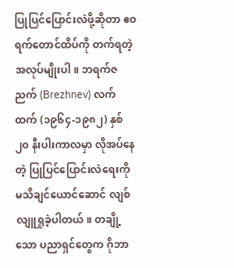ပြုပြင်ပြောင်းလဲဖို့ဆိုတာ ဧဝရက်တောင်ထိပ်ကို တက်ရတဲ့ အလုပ်မျိုးပါ။ ဘရက်ဇညက် (Brezhnev) လက်ထက် (၁၉၆၄-၁၉၈၂) နှစ် ၂၀ နီးပါးကာလမှာ လိုအပ်နေတဲ့ ပြုပြင်ပြောင်းလဲရေးကို မသိချင်ယောင်ဆောင် လျစ်လျူရှုခဲ့ပါတယ်။ တချို့သော ပညာရှင်တွေက ဂိုဘာ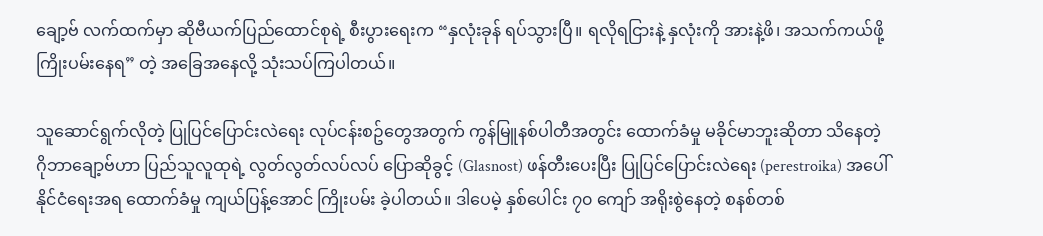ချော့ဗ် လက်ထက်မှာ ဆိုဗီယက်ပြည်ထောင်စုရဲ့ စီးပွားရေးက “နှလုံးခုန် ရပ်သွားပြီ။ ရလိုရငြားနဲ့ နှလုံးကို အားနဲ့ဖိ၊ အသက်ကယ်ဖို့ ကြိုးပမ်းနေရ” တဲ့ အခြေအနေလို့ သုံးသပ်ကြပါတယ်။

သူဆောင်ရွက်လိုတဲ့ ပြုပြင်ပြောင်းလဲရေး လုပ်ငန်းစဥ်တွေအတွက် ကွန်မြူနစ်ပါတီအတွင်း ထောက်ခံမှု မခိုင်မာဘူးဆိုတာ သိနေတဲ့ ဂိုဘာချော့ဗ်ဟာ ပြည်သူလူထုရဲ့ လွတ်လွတ်လပ်လပ် ပြောဆိုခွင့် (Glasnost) ဖန်တီးပေးပြီး ပြုပြင်ပြောင်းလဲရေး (perestroika) အပေါ် နိုင်ငံရေးအရ ထောက်ခံမှု ကျယ်ပြန့်အောင် ကြိုးပမ်း ခဲ့ပါတယ်။ ဒါပေမဲ့ နှစ်ပေါင်း ၇၀ ကျော် အရိုးစွဲနေတဲ့ စနစ်တစ်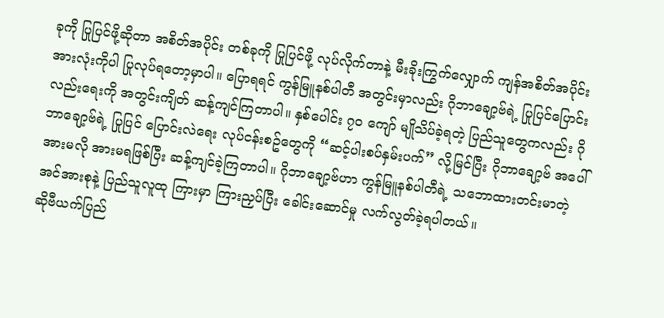ခုကို ပြုပြင်ဖို့ဆိုတာ အစိတ်အပိုင်း တစ်ခုကို ပြုပြင်ဖို့ လုပ်လိုက်တာနဲ့ မီးခိုးကြွက်လျှောက် ကျန်အစိတ်အပိုင်းအားလုံးကိုပါ ပြုလုပ်ရတော့မှာပါ။ ပြောရရင် ကွန်မြူနစ်ပါတီ အတွင်းမှာလည်း ဂိုဘာချော့ဗ်ရဲ့ ပြုပြင်ပြောင်းလည်းရေးကို အတွင်းကျိတ် ဆန့်ကျင်ကြတာပါ။ နှစ်ပေါင်း ၇၀ ကျော် မျိုသိပ်ခဲ့ရတဲ့ ပြည်သူတွေကလည်း ဂိုဘာချော့ဗ်ရဲ့ ပြုပြင် ပြောင်းလဲရေး လုပ်ငန်းစဥ်တွေကို “ဆင့်ပါးစပ်နှမ်းပက်” လို့မြင်ပြီး ဂိုဘာချော့ဗ် အပေါ် အားမလို အားမရဖြစ်ပြီး ဆန့်ကျင်ခဲ့ကြတာပါ။ ဂိုဘာချော့ဗ်ဟာ ကွန်မြူနစ်ပါတီရဲ့ သဘောထားတင်းမာတဲ့ အင်အားစုနဲ့ ပြည်သူလူထု ကြားမှာ ကြားညှပ်ပြီး ခေါင်းဆောင်မှု လက်လွတ်ခဲ့ရပါတယ်။
ဆိုဗီယက်ပြည်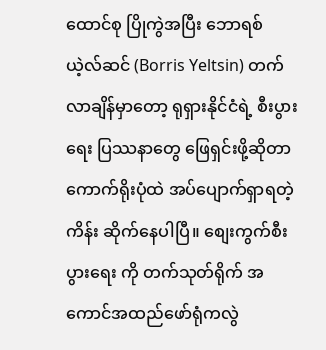ထောင်စု ပြိုကွဲအပြီး ဘောရစ် ယဲ့လ်ဆင် (Borris Yeltsin) တက်လာချိန်မှာတော့ ရုရှားနိုင်ငံရဲ့ စီးပွားရေး ပြဿနာတွေ ဖြေရှင်းဖို့ဆိုတာ ကောက်ရိုးပုံထဲ အပ်ပျောက်ရှာရတဲ့ကိန်း ဆိုက်နေပါပြီ။ စျေးကွက်စီးပွားရေး ကို တက်သုတ်ရိုက် အကောင်အထည်ဖော်ရုံကလွဲ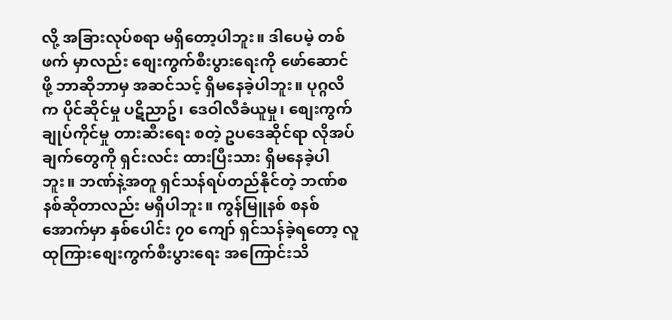လို့ အခြားလုပ်စရာ မရှိတော့ပါဘူး။ ဒါပေမဲ့ တစ်ဖက် မှာလည်း စျေးကွက်စီးပွားရေးကို ဖော်ဆောင်ဖို့ ဘာဆိုဘာမှ အဆင်သင့် ရှိမနေခဲ့ပါဘူး။ ပုဂ္ဂလိက ပိုင်ဆိုင်မှု ပဋိညာဥ်၊ ဒေဝါလီခံယူမှု၊ စျေးကွက်ချုပ်ကိုင်မှု တားဆီးရေး စတဲ့ ဥပဒေဆိုင်ရာ လိုအပ်ချက်တွေကို ရှင်းလင်း ထားပြီးသား ရှိမနေခဲ့ပါဘူး။ ဘဏ်နဲ့အတူ ရှင်သန်ရပ်တည်နိုင်တဲ့ ဘဏ်စနစ်ဆိုတာလည်း မရှိပါဘူး။ ကွန်မြူနစ် စနစ်အောက်မှာ နှစ်ပေါင်း ၇၀ ကျော် ရှင်သန်ခဲ့ရတော့ လူထုကြားစျေးကွက်စီးပွားရေး အကြောင်းသိ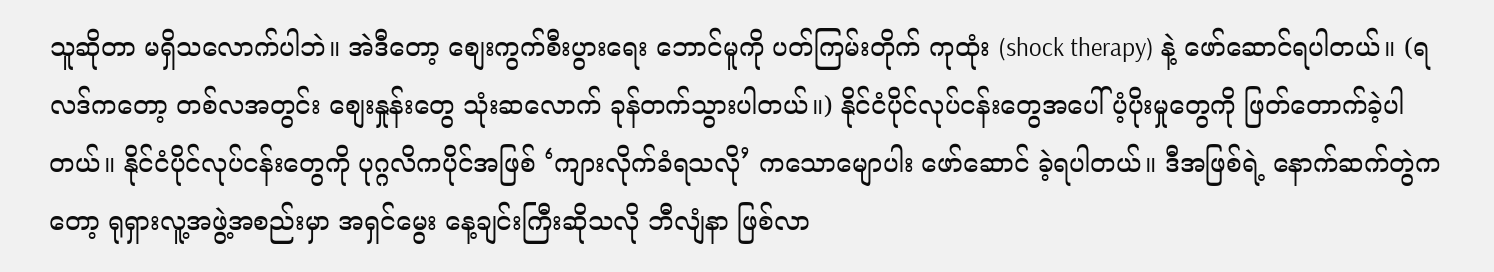သူဆိုတာ မရှိသလောက်ပါဘဲ။ အဲဒီတော့ စျေးကွက်စီးပွားရေး ဘောင်မူကို ပတ်ကြမ်းတိုက် ကုထုံး (shock therapy) နဲ့ ဖော်ဆောင်ရပါတယ်။ (ရလဒ်ကတော့ တစ်လအတွင်း စျေးနှုန်းတွေ သုံးဆလောက် ခုန်တက်သွားပါတယ်။) နိုင်ငံပိုင်လုပ်ငန်းတွေအပေါ် ပံ့ပိုးမှုတွေကို ဖြတ်တောက်ခဲ့ပါတယ်။ နိုင်ငံပိုင်လုပ်ငန်းတွေကို ပုဂ္ဂလိကပိုင်အဖြစ် ‘ကျားလိုက်ခံရသလို’ ကသောမျောပါး ဖော်ဆောင် ခဲ့ရပါတယ်။ ဒီအဖြစ်ရဲ့ နောက်ဆက်တွဲကတော့ ရုရှားလူ့အဖွဲ့အစည်းမှာ အရှင်မွေး နေ့ချင်းကြီးဆိုသလို ဘီလျံနာ ဖြစ်လာ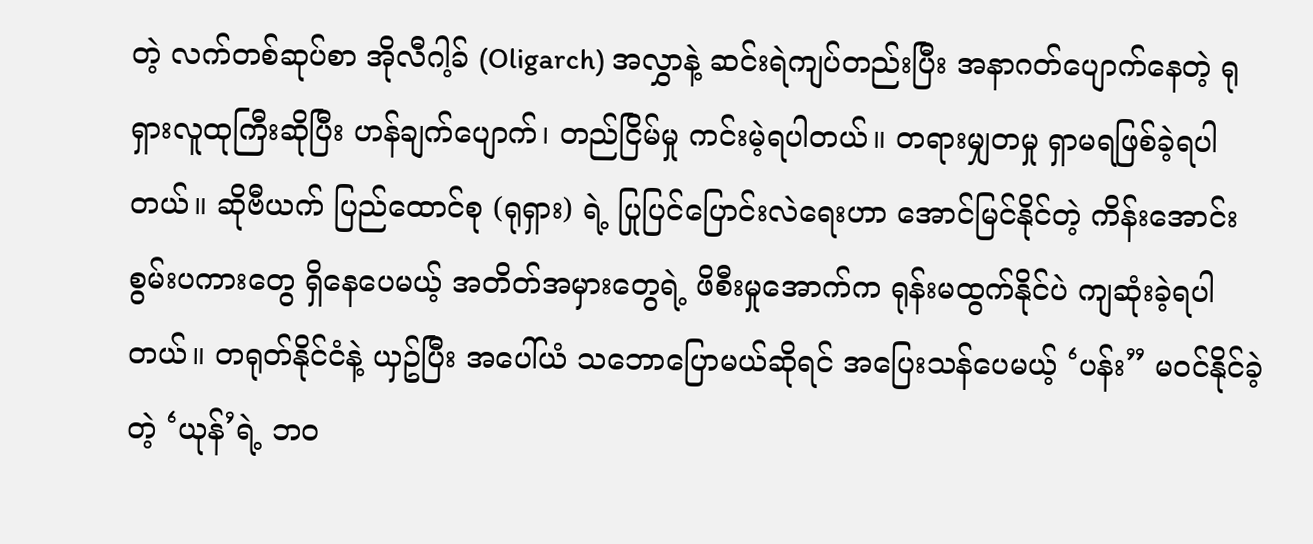တဲ့ လက်တစ်ဆုပ်စာ အိုလီဂါ့ခ် (Oligarch) အလွှာနဲ့ ဆင်းရဲကျပ်တည်းပြီး အနာဂတ်ပျောက်နေတဲ့ ရုရှားလူထုကြီးဆိုပြီး ဟန်ချက်ပျောက်၊ တည်ငြိမ်မှု ကင်းမဲ့ရပါတယ်။ တရားမျှတမှု ရှာမရဖြစ်ခဲ့ရပါတယ်။ ဆိုဗီယက် ပြည်ထောင်စု (ရုရှား) ရဲ့ ပြုပြင်ပြောင်းလဲရေးဟာ အောင်မြင်နိုင်တဲ့ ကိန်းအောင်းစွမ်းပကားတွေ ရှိနေပေမယ့် အတိတ်အမှားတွေရဲ့ ဖိစီးမှုအောက်က ရုန်းမထွက်နိုင်ပဲ ကျဆုံးခဲ့ရပါတယ်။ တရုတ်နိုင်ငံနဲ့ ယှဥ်ပြီး အပေါ်ယံ သဘောပြောမယ်ဆိုရင် အပြေးသန်ပေမယ့် ‘ပန်း” မဝင်နိုင်ခဲ့တဲ့ ‘ယုန်’ရဲ့ ဘဝ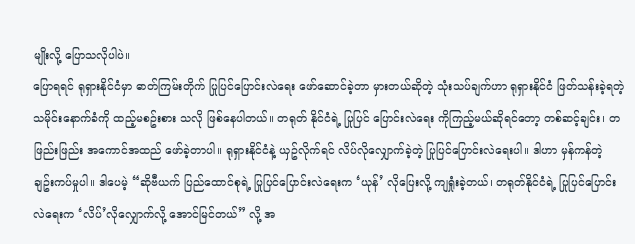မျိုးလို့ ပြောသလိုပါပဲ။
ပြောရရင် ရုရှားနိုင်ငံမှာ ဓာတ်ကြမ်းတိုက် ပြုပြင်ပြောင်းလဲရေး ဖော်ဆောင်ခဲ့တာ မှားတယ်ဆိုတဲ့ သုံးသပ်ချက်ဟာ ရုရှားနိုင်ငံ ဖြတ်သန်းခဲ့ရတဲ့ သမိုင်းနောက်ခံကို ထည့်မစဥ်းစား သလို ဖြစ်နေပါတယ်။ တရုတ် နိုင်ငံရဲ့ ပြုပြင် ပြောင်းလဲရေး ကိုကြည့်မယ်ဆိုရင်တော့ တစ်ဆင့်ချင်း၊ တဖြည်းဖြည်း အကောင်အထည် ဖော်ခဲ့တာပါ။ ရုရှားနိုင်ငံနဲ့ ယှဥ်လိုက်ရင် လိပ်လိုလျှောက်ခဲ့တဲ့ ပြုပြင်ပြောင်းလဲရေးပါ။ ဒါဟာ မှန်ကန်တဲ့ ချဥ်းကပ်မှုပါ။ ဒါပေမဲ့ “ဆိုဗီယက် ပြည်ထောင်စုရဲ့ ပြုပြင်ပြောင်းလဲရေးက ‘ယုန်’ လိုပြေးလို့ ကျရှုံးခဲ့တယ်၊ တရုတ်နိုင်ငံရဲ့ ပြုပြင်ပြောင်းလဲရေးက ‘လိပ်’လိုလျှောက်လို့ အောင်မြင်တယ်” လို့ အ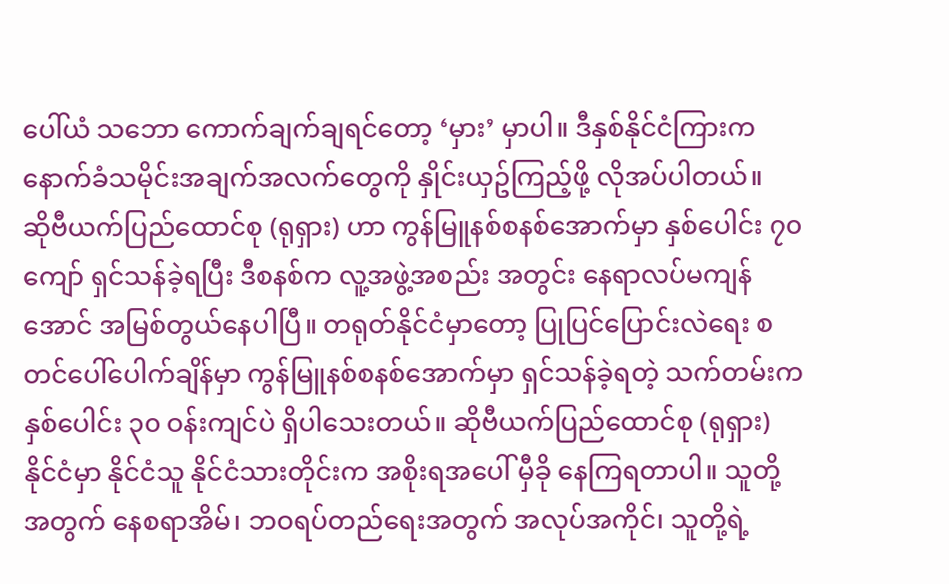ပေါ်ယံ သဘော ကောက်ချက်ချရင်တော့ ‘မှား’ မှာပါ။ ဒီနှစ်နိုင်ငံကြားက နောက်ခံသမိုင်းအချက်အလက်တွေကို နှိုင်းယှဥ်ကြည့်ဖို့ လိုအပ်ပါတယ်။
ဆိုဗီယက်ပြည်ထောင်စု (ရုရှား) ဟာ ကွန်မြူနစ်စနစ်အောက်မှာ နှစ်ပေါင်း ၇၀ ကျော် ရှင်သန်ခဲ့ရပြီး ဒီစနစ်က လူ့အဖွဲ့အစည်း အတွင်း နေရာလပ်မကျန်အောင် အမြစ်တွယ်နေပါပြီ။ တရုတ်နိုင်ငံမှာတော့ ပြုပြင်ပြောင်းလဲရေး စတင်ပေါ်ပေါက်ချိန်မှာ ကွန်မြူနစ်စနစ်အောက်မှာ ရှင်သန်ခဲ့ရတဲ့ သက်တမ်းက နှစ်ပေါင်း ၃၀ ဝန်းကျင်ပဲ ရှိပါသေးတယ်။ ဆိုဗီယက်ပြည်ထောင်စု (ရုရှား) နိုင်ငံမှာ နိုင်ငံသူ နိုင်ငံသားတိုင်းက အစိုးရအပေါ် မှီခို နေကြရတာပါ။ သူတို့အတွက် နေစရာအိမ်၊ ဘဝရပ်တည်ရေးအတွက် အလုပ်အကိုင်၊ သူတို့ရဲ့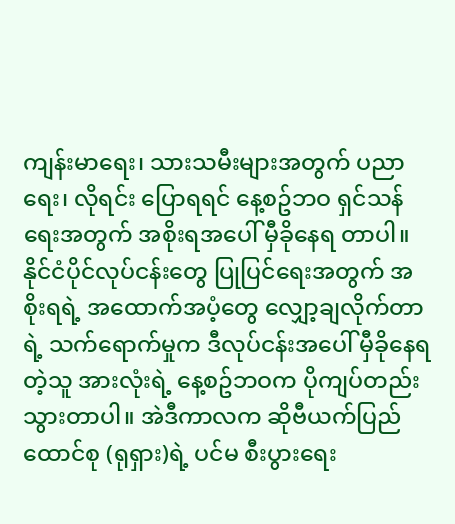ကျန်းမာရေး၊ သားသမီးများအတွက် ပညာရေး၊ လိုရင်း ပြောရရင် နေ့စဥ်ဘဝ ရှင်သန်ရေးအတွက် အစိုးရအပေါ် မှီခိုနေရ တာပါ။ နိုင်ငံပိုင်လုပ်ငန်းတွေ ပြုပြင်ရေးအတွက် အစိုးရရဲ့ အထောက်အပံ့တွေ လျှော့ချလိုက်တာရဲ့ သက်ရောက်မှုက ဒီလုပ်ငန်းအပေါ် မှီခိုနေရတဲ့သူ အားလုံးရဲ့ နေ့စဥ်ဘဝက ပိုကျပ်တည်းသွားတာပါ။ အဲဒီကာလက ဆိုဗီယက်ပြည်ထောင်စု (ရုရှား)ရဲ့ ပင်မ စီးပွားရေး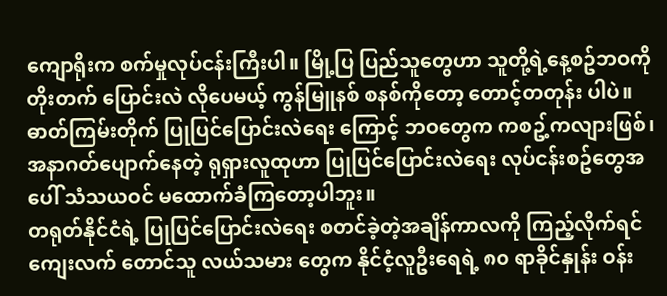ကျောရိုးက စက်မှုလုပ်ငန်းကြီးပါ။ မြို့ပြ ပြည်သူတွေဟာ သူတို့ရဲ့နေ့စဥ်ဘဝကို တိုးတက် ပြောင်းလဲ လိုပေမယ့် ကွန်မြူနစ် စနစ်ကိုတော့ တောင့်တတုန်း ပါပဲ။ ဓာတ်ကြမ်းတိုက် ပြုပြင်ပြောင်းလဲရေး ကြောင့် ဘဝတွေက ကစဥ့်ကလျားဖြစ်၊ အနာဂတ်ပျောက်နေတဲ့ ရုရှားလူထုဟာ ပြုပြင်ပြောင်းလဲရေး လုပ်ငန်းစဥ်တွေအပေါ် သံသယဝင် မထောက်ခံကြတော့ပါဘူး။
တရုတ်နိုင်ငံရဲ့ ပြုပြင်ပြောင်းလဲရေး စတင်ခဲ့တဲ့အချိန်ကာလကို ကြည့်လိုက်ရင် ကျေးလက် တောင်သူ လယ်သမား တွေက နိုင်ငံ့လူဦးရေရဲ့ ၈၀ ရာခိုင်နှုန်း ဝန်း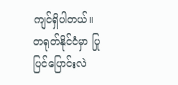ကျင်ရှိပါတယ်။ တရုတ်နိုင်ငံမှာ ပြုပြင်ပြောင်းလဲ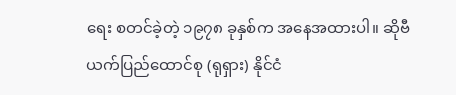ရေး စတင်ခဲ့တဲ့ ၁၉၇၈ ခုနှစ်က အနေအထားပါ။ ဆိုဗီယက်ပြည်ထောင်စု (ရုရှား) နိုင်ငံ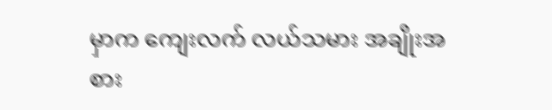မှာက ကျေးလက် လယ်သမား အချိုးအစား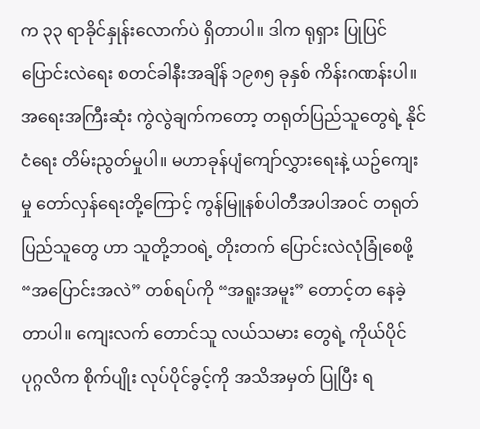က ၃၃ ရာခိုင်နှုန်းလောက်ပဲ ရှိတာပါ။ ဒါက ရုရှား ပြုပြင်ပြောင်းလဲရေး စတင်ခါနီးအချိန် ၁၉၈၅ ခုနှစ် ကိန်းဂဏန်းပါ။ အရေးအကြီးဆုံး ကွဲလွဲချက်ကတော့ တရုတ်ပြည်သူတွေရဲ့ နိုင်ငံရေး တိမ်းညွတ်မှုပါ။ မဟာခုန်ပျံကျော်လွှားရေးနဲ့ ယဥ်ကျေးမှု တော်လှန်ရေးတို့ကြောင့် ကွန်မြူနစ်ပါတီအပါအဝင် တရုတ် ပြည်သူတွေ ဟာ သူတို့ဘဝရဲ့ တိုးတက် ပြောင်းလဲလုံခြုံစေဖို့ “အပြောင်းအလဲ” တစ်ရပ်ကို “အရူးအမူး” တောင့်တ နေခဲ့တာပါ။ ကျေးလက် တောင်သူ လယ်သမား တွေရဲ့ ကိုယ်ပိုင် ပုဂ္ဂလိက စိုက်ပျိုး လုပ်ပိုင်ခွင့်ကို အသိအမှတ် ပြုပြီး ရ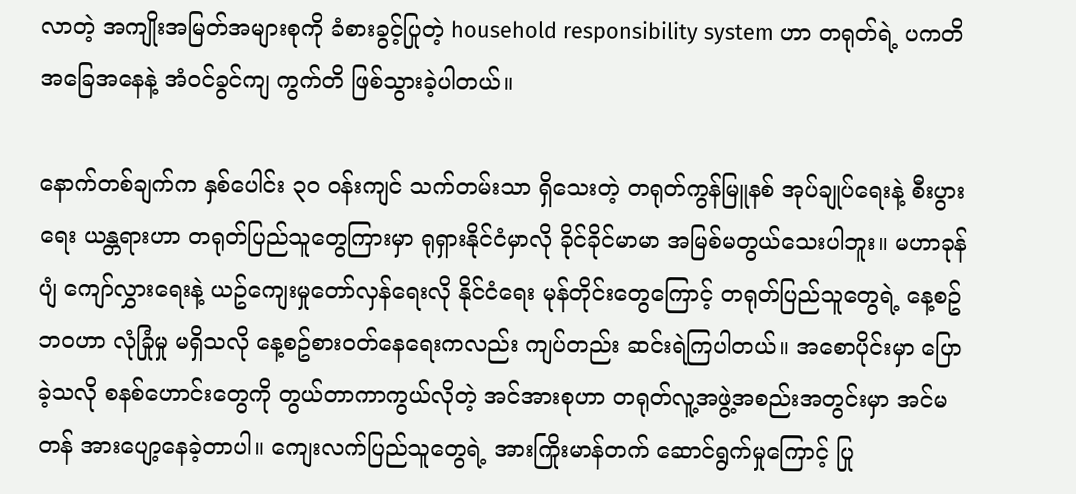လာတဲ့ အကျိုးအမြတ်အများစုကို ခံစားခွင့်ပြုတဲ့ household responsibility system ဟာ တရုတ်ရဲ့ ပကတိ အခြေအနေနဲ့ အံဝင်ခွင်ကျ ကွက်တိ ဖြစ်သွားခဲ့ပါတယ်။

နောက်တစ်ချက်က နှစ်ပေါင်း ၃၀ ဝန်းကျင် သက်တမ်းသာ ရှိသေးတဲ့ တရုတ်ကွန်မြူနစ် အုပ်ချုပ်ရေးနဲ့ စီးပွားရေး ယန္တရားဟာ တရုတ်ပြည်သူတွေကြားမှာ ရုရှားနိုင်ငံမှာလို ခိုင်ခိုင်မာမာ အမြစ်မတွယ်သေးပါဘူး။ မဟာခုန်ပျံ ကျော်လွှားရေးနဲ့ ယဥ်ကျေးမှုတော်လှန်ရေးလို နိုင်ငံရေး မုန်တိုင်းတွေကြောင့် တရုတ်ပြည်သူတွေရဲ့ နေ့စဥ်ဘဝဟာ လုံခြုံမှု မရှိသလို နေ့စဥ်စားဝတ်နေရေးကလည်း ကျပ်တည်း ဆင်းရဲကြပါတယ်။ အစောပိုင်းမှာ ပြောခဲ့သလို စနစ်ဟောင်းတွေကို တွယ်တာကာကွယ်လိုတဲ့ အင်အားစုဟာ တရုတ်လူ့အဖွဲ့အစည်းအတွင်းမှာ အင်မတန် အားပျော့နေခဲ့တာပါ။ ကျေးလက်ပြည်သူတွေရဲ့ အားကြိုးမာန်တက် ဆောင်ရွက်မှုကြောင့် ပြု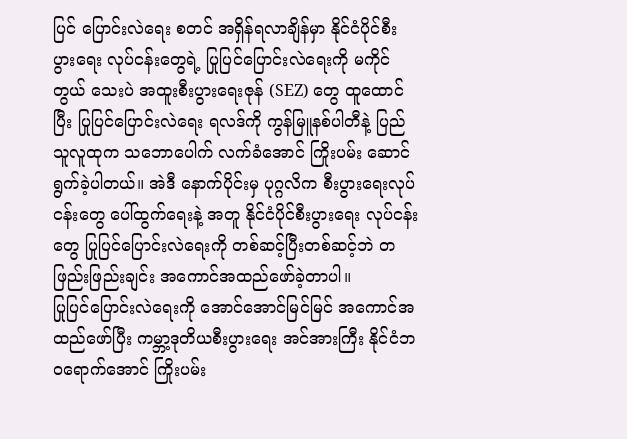ပြင် ပြောင်းလဲရေး စတင် အရှိန်ရလာချိန်မှာ နိုင်ငံပိုင်စီးပွားရေး လုပ်ငန်းတွေရဲ့ ပြုပြင်ပြောင်းလဲရေးကို မကိုင်တွယ် သေးပဲ အထူးစီးပွားရေးဇုန် (SEZ) တွေ ထူထောင်ပြီး ပြုပြင်ပြောင်းလဲရေး ရလဒ်ကို ကွန်မြူနစ်ပါတီနဲ့ ပြည်သူလူထုက သဘောပေါက် လက်ခံအောင် ကြိုးပမ်း ဆောင်ရွက်ခဲ့ပါတယ်။ အဲဒီ နောက်ပိုင်းမှ ပုဂ္ဂလိက စီးပွားရေးလုပ်ငန်းတွေ ပေါ်ထွက်ရေးနဲ့ အတူ နိုင်ငံပိုင်စီးပွားရေး လုပ်ငန်းတွေ ပြုပြင်ပြောင်းလဲရေးကို တစ်ဆင့်ပြီးတစ်ဆင့်ဘဲ တဖြည်းဖြည်းချင်း အကောင်အထည်ဖော်ခဲ့တာပါ။
ပြုပြင်ပြောင်းလဲရေးကို အောင်အောင်မြင်မြင် အကောင်အထည်ဖော်ပြီး ကမ္ဘာ့ဒုတိယစီးပွားရေး အင်အားကြီး နိုင်ငံဘဝရောက်အောင် ကြိုးပမ်း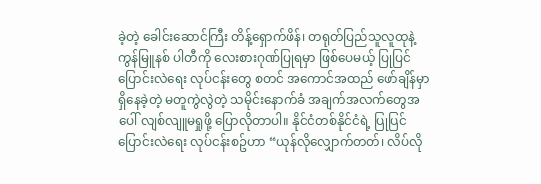ခဲ့တဲ့ ခေါင်းဆောင်ကြီး တိန့်ရှောက်ဖိန်၊ တရုတ်ပြည်သူလူထုနဲ့ ကွန်မြူနစ် ပါတီကို လေးစားဂုဏ်ပြုရမှာ ဖြစ်ပေမယ့် ပြုပြင်ပြောင်းလဲရေး လုပ်ငန်းတွေ စတင် အကောင်အထည် ဖော်ချိန်မှာ ရှိနေခဲ့တဲ့ မတူကွဲလွဲတဲ့ သမိုင်းနောက်ခံ အချက်အလက်တွေအပေါ် လျစ်လျူမရှုဖို့ ပြောလိုတာပါ။ နိုင်ငံတစ်နိုင်ငံရဲ့ ပြုပြင်ပြောင်းလဲရေး လုပ်ငန်းစဥ်ဟာ “ယုန်လိုလျှောက်တတ်၊ လိပ်လို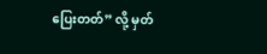ပြေးတတ်” လို့ မှတ်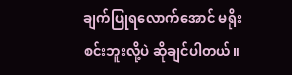ချက်ပြုရလောက်အောင် မရိုးစင်းဘူးလို့ပဲ ဆိုချင်ပါတယ်။